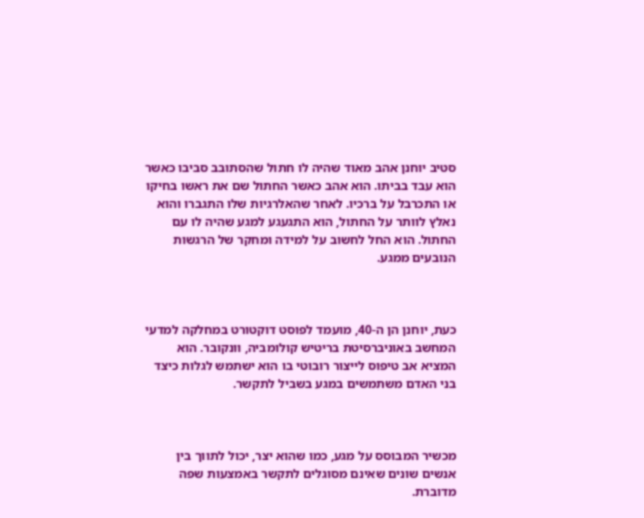סטיב יוחנן אהב מאוד שהיה לו חתול שהסתובב סביבו כאשר הוא עבד בביתו. הוא אהב כאשר החתול שם את ראשו בחיקו או התכרבל על ברכיו. לאחר שהאלרגיות שלו התגברו והוא נאלץ לוותר על החתול, הוא התגעגע למגע שהיה לו עם החתול. הוא החל לחשוב על למידה ומחקר של הרגשות הנובעים ממגע.



כעת, יוחנן הן ה-40, מועמד לפוסט דוקטורט במחלקה למדעי המחשב באוניברסיטת בריטיש קולומביה, וונקובר. הוא המציא אב טיפוס לייצור רובוטי בו הוא ישתמש לגלות כיצד בני האדם משתמשים במגע בשביל לתקשר.



מכשיר המבוסס על מגע, כמו שהוא יצר, יכול לתווך בין אנשים שונים שאינם מסוגלים לתקשר באמצעות שפה מדוברת.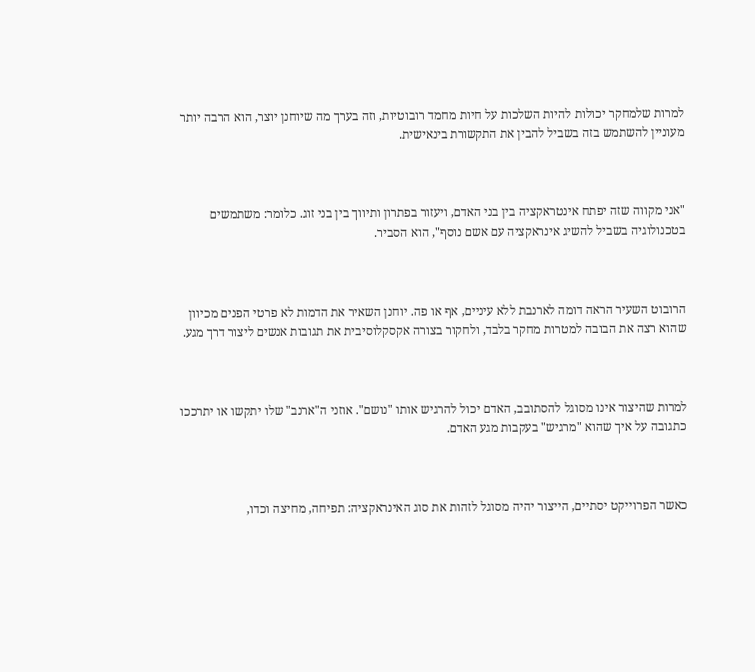למרות שלמחקר יכולות להיות השלכות על חיות מחמד רובוטיות, וזה בערך מה שיוחנן יוצר, הוא הרבה יותר מעוניין להשתמש בזה בשביל להבין את התקשורת בינאישית.



"אני מקווה שזה יפתח אינטראקציה בין בני האדם, ויעזור בפתרון ותיווך בין בני זוג. כלומר: משתמשים בטכנולוגיה בשביל להשיג אינראקציה עם אשם נוסף", הוא הסביר.



הרובוט השעיר הראה דומה לארנבת ללא עיניים, אף או פה. יוחנן השאיר את הדמות לא פרטי הפנים מכיוון שהוא רצה את הבובה למטרות מחקר בלבד, ולחקור בצורה אקסקלוסיבית את תגובות אנשים ליצור דרך מגע.



למרות שהיצור אינו מסוגל להסתובב, האדם יכול להרגיש אותו "נושם". אוזני ה"ארנב" שלו יתקשו או יתרככו כתגובה על איך שהוא "מרגיש" בעקבות מגע האדם.



כאשר הפרוייקט יסתיים, הייצור יהיה מסוגל לזהות את סוג האינראקציה: תפיחה, מחיצה וכדו,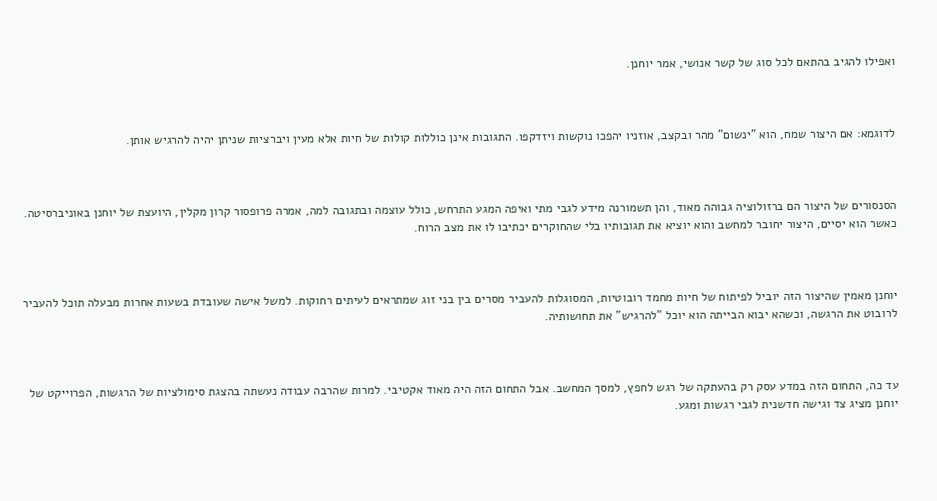ואפילו להגיב בהתאם לכל סוג של קשר אנושי, אמר יוחנן.



לדוגמא: אם היצור שמח, הוא "ינשום" מהר ובקצב, אוזניו יהפכו נוקשות ויזדקפו. התגובות אינן כוללות קולות של חיות אלא מעין ויברציות שניתן יהיה להרגיש אותן.



הסנסורים של היצור הם ברזולוציה גבוהה מאוד, והן תשמורנה מידע לגבי מתי ואיפה המגע התרחש, כולל עוצמה ובתגובה למה, אמרה פרופסור קרון מקלין, היועצת של יוחנן באוניברסיטה. כאשר הוא יסיים, היצור יחובר למחשב והוא יוציא את תגובותיו בלי שהחוקרים יכתיבו לו את מצב הרוח.



יוחנן מאמין שהיצור הזה יוביל לפיתוח של חיות מחמד רובוטיות, המסוגלות להעביר מסרים בין בני זוג שמתראים לעיתים רחוקות. למשל אישה שעובדת בשעות אחרות מבעלה תוכל להעביר לרובוט את הרגשה, וכשהא יבוא הבייתה הוא יוכל "להרגיש" את תחושותיה.



עד כה, התחום הזה במדע עסק רק בהעתקה של רגש לחפץ, למסך המחשב. אבל התחום הזה היה מאוד אקטיבי. למרות שהרבה עבודה נעשתה בהצגת סימולציות של הרגשות, הפרוייקט של יוחנן מציג צד וגישה חדשנית לגבי רגשות ומגע.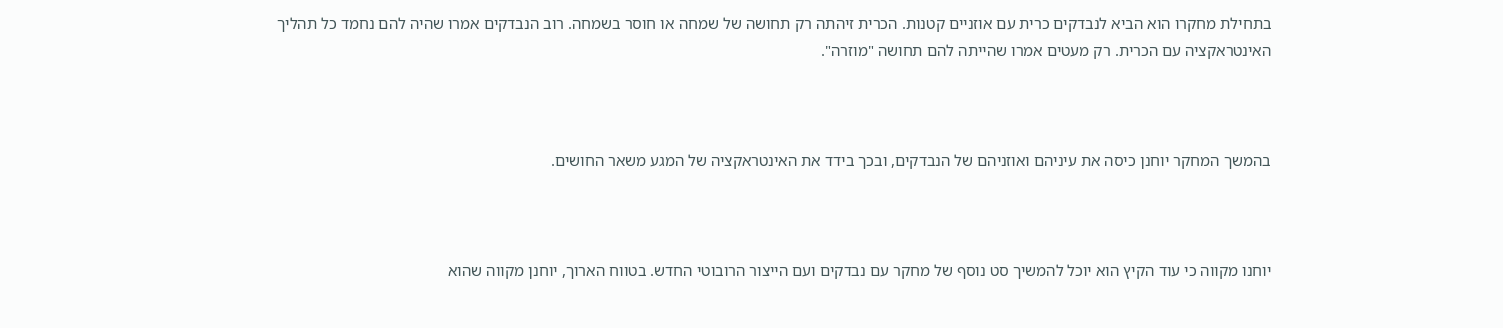בתחילת מחקרו הוא הביא לנבדקים כרית עם אוזניים קטנות. הכרית זיהתה רק תחושה של שמחה או חוסר בשמחה. רוב הנבדקים אמרו שהיה להם נחמד כל תהליך האינטראקציה עם הכרית. רק מעטים אמרו שהייתה להם תחושה "מוזרה".



בהמשך המחקר יוחנן כיסה את עיניהם ואוזניהם של הנבדקים, ובכך בידד את האינטראקציה של המגע משאר החושים.



יוחנו מקווה כי עוד הקיץ הוא יוכל להמשיך סט נוסף של מחקר עם נבדקים ועם הייצור הרובוטי החדש. בטווח הארוך, יוחנן מקווה שהוא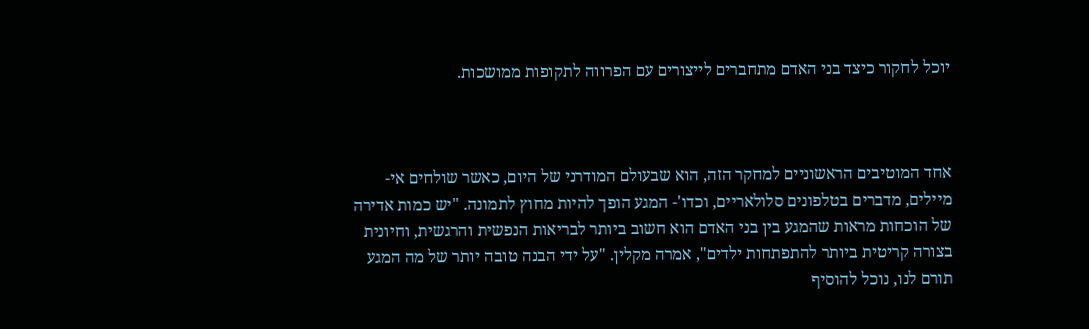יוכל לחקור כיצד בני האדם מתחברים לייצורים עם הפרווה לתקופות ממושכות.



אחד המוטיבים הראשוניים למחקר הזה, הוא שבעולם המודרני של היום, כאשר שולחים אי- מיילים, מדברים בטלפונים סלולאריים, וכדו'- המגע הופך להיות מחוץ לתמונה. "יש כמות אדירה של הוכחות מראות שהמגע בין בני האדם הוא חשוב ביותר לבריאות הנפשית והרגשית, וחיונית בצורה קריטית ביותר להתפתחות ילדים", אמרה מקלין. "על ידי הבנה טובה יותר של מה המגע תורם לנו, נוכל להוסיף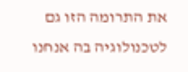את התרומה הזו גם לטכנולוגיה בה אנחנו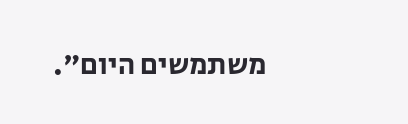משתמשים היום".